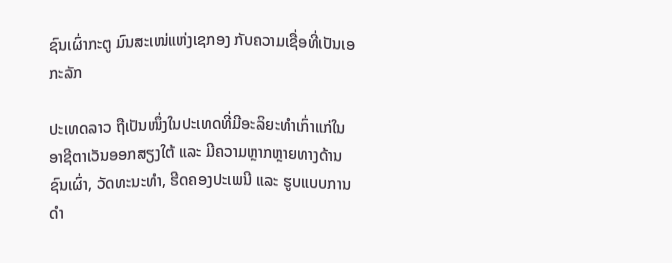ຊົນເຜົ່າກະຕູ ມົນສະເໜ່ແຫ່ງເຊກອງ ກັບຄວາມເຊື່ອທີ່ເປັນເອກະລັກ

ປະເທດລາວ ຖືເປັນໜຶ່ງໃນປະເທດທີ່ມີອະລິຍະທຳເກົ່າແກ່ໃນອາຊີຕາເວັນອອກສຽງໃຕ້ ແລະ ມີຄວາມຫຼາກຫຼາຍທາງດ້ານຊົນເຜົ່າ, ວັດທະນະທຳ, ຮີດຄອງປະເພນີ ແລະ ຮູບແບບການດຳ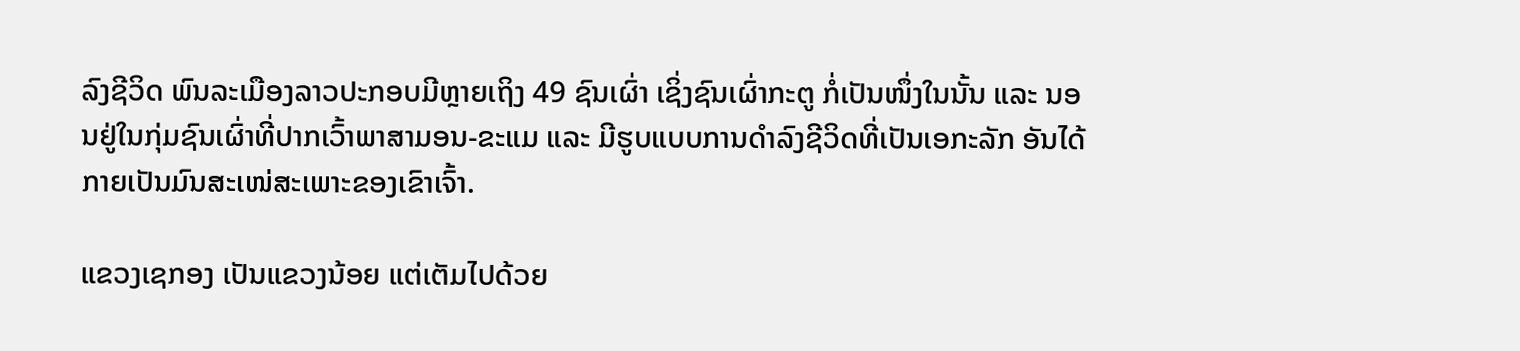ລົງຊີວິດ ພົນລະເມືອງລາວປະກອບມີຫຼາຍເຖິງ 49 ຊົນເຜົ່າ ເຊິ່ງຊົນເຜົ່າກະຕູ ກໍ່ເປັນໜຶ່ງໃນນັ້ນ ແລະ ນອນຢູ່ໃນກຸ່ມຊົນເຜົ່າທີ່ປາກເວົ້າພາສາມອນ-ຂະແມ ແລະ ມີຮູບແບບການດຳລົງຊີວິດທີ່ເປັນເອກະລັກ ອັນໄດ້ກາຍເປັນມົນສະເໜ່ສະເພາະຂອງເຂົາເຈົ້າ.

ແຂວງເຊກອງ ເປັນແຂວງນ້ອຍ ແຕ່ເຕັມໄປດ້ວຍ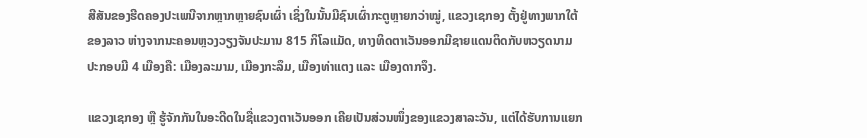ສີສັນຂອງຮີດຄອງປະເພນີຈາກຫຼາກຫຼາຍຊົນເຜົ່າ ເຊິ່ງໃນນັ້ນມີຊົນເຜົ່າກະຕູຫຼາຍກວ່າໝູ່, ແຂວງເຊກອງ ຕັ້ງຢູ່ທາງພາກໃຕ້ຂອງລາວ ຫ່າງຈາກນະຄອນຫຼວງວຽງຈັນປະມານ 815 ກິໂລແມັດ, ທາງທິດຕາເວັນອອກມີຊາຍແດນຕິດກັບຫວຽດນາມ ປະກອບມີ 4 ເມືອງຄື: ເມືອງລະມາມ, ເມືອງກະລຶມ, ເມືອງທ່າແຕງ ແລະ ເມືອງດາກຈຶງ.

ແຂວງເຊກອງ ຫຼື ຮູ້ຈັກກັນໃນອະດີດໃນຊື່ແຂວງຕາເວັນອອກ ເຄີຍເປັນສ່ວນໜຶ່ງຂອງແຂວງສາລະວັນ, ແຕ່ໄດ້ຮັບການແຍກ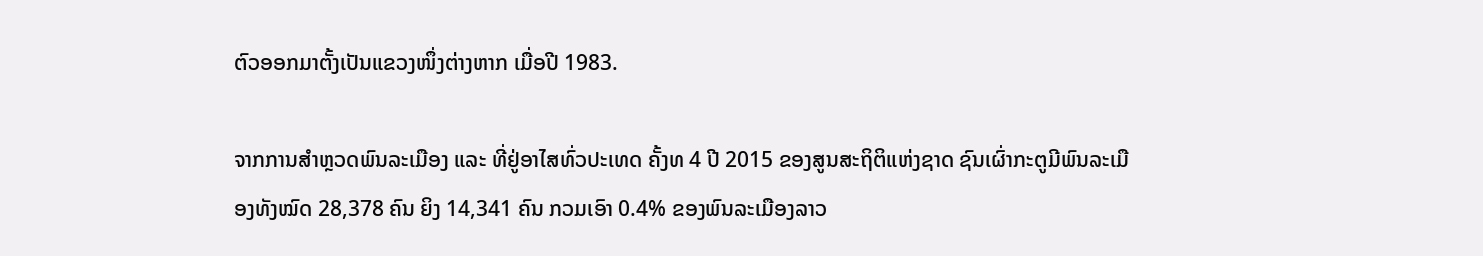ຕົວອອກມາຕັ້ງເປັນແຂວງໜຶ່ງຕ່າງຫາກ ເມື່ອປີ 1983.

ຈາກການສຳຫຼວດພົນລະເມືອງ ແລະ ທີ່ຢູ່ອາໄສທົ່ວປະເທດ ຄັ້ງທ 4 ປີ 2015 ຂອງສູນສະຖິຕິແຫ່ງຊາດ ຊົນເຜົ່າກະຕູມີພົນລະເມືອງທັງໝົດ 28,378 ຄົນ ຍິງ 14,341 ຄົນ ກວມເອົາ 0.4% ຂອງພົນລະເມືອງລາວ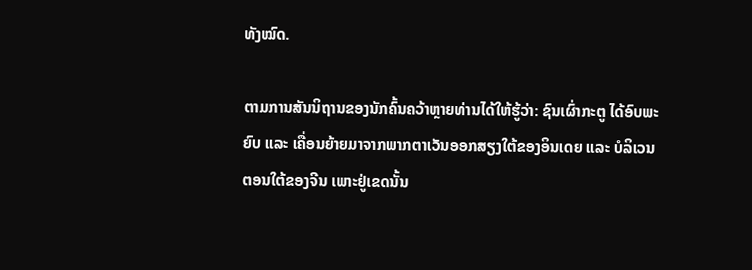ທັງໝົດ.

ຕາມການສັນນິຖານຂອງນັກຄົ້ນຄວ້າຫຼາຍທ່ານໄດ້ໃຫ້ຮູ້ວ່າ: ຊົນເຜົ່າກະຕູ ໄດ້ອົບພະຍົບ ແລະ ເຄື່ອນຍ້າຍມາຈາກພາກຕາເວັນອອກສຽງໃຕ້ຂອງອິນເດຍ ແລະ ບໍລິເວນຕອນໃຕ້ຂອງຈີນ ເພາະຢູ່ເຂດນັ້ນ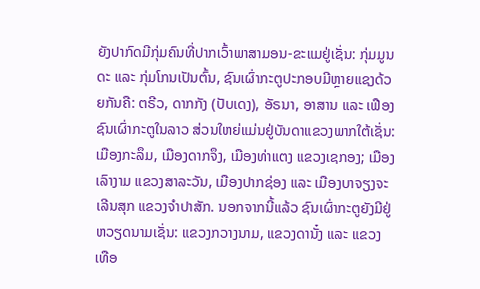ຍັງປາກົດມີກຸ່ມຄົນທີ່ປາກເວົ້າພາສາມອນ-ຂະແມຢູ່ເຊັ່ນ: ກຸ່ມມູນດະ ແລະ ກຸ່ມໂກນເປັນຕົ້ນ, ຊົນເຜົ່າກະຕູປະກອບມີຫຼາຍແຊງດ້ວຍກັນຄື: ຕຣີວ, ດາກກັງ (ປັບເດງ), ອັຣນາ, ອາສານ ແລະ ເຟືອງ ຊົນເຜົ່າກະຕູໃນລາວ ສ່ວນໃຫຍ່ແມ່ນຢູ່ບັນດາແຂວງພາກໃຕ້ເຊັ່ນ: ເມືອງກະລຶມ, ເມືອງດາກຈຶງ, ເມືອງທ່າແຕງ ແຂວງເຊກອງ; ເມືອງເລົາງາມ ແຂວງສາລະວັນ, ເມືອງປາກຊ່ອງ ແລະ ເມືອງບາຈຽງຈະເລີນສຸກ ແຂວງຈຳປາສັກ. ນອກຈາກນີ້ແລ້ວ ຊົນເຜົ່າກະຕູຍັງມີຢູ່ຫວຽດນາມເຊັ່ນ: ແຂວງກວາງນາມ, ແຂວງດານັ໋ງ ແລະ ແຂວງເທືອ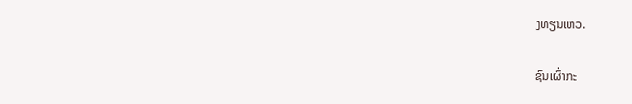ງທຽນເຫວ.

ຊົນເຜົ່າກະ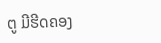ຕູ ມີຮີດຄອງ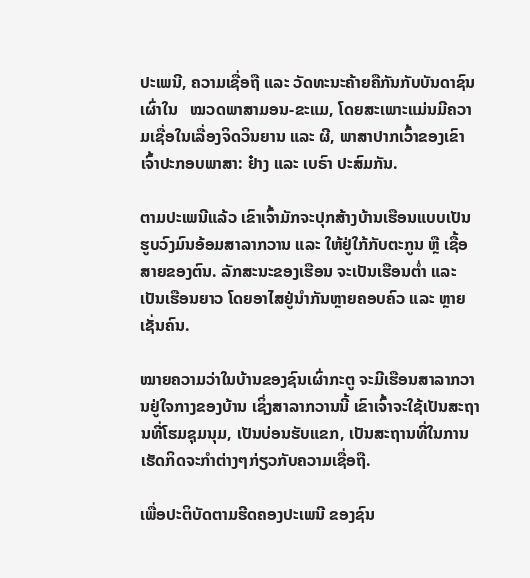ປະເພນີ, ຄວາມເຊື່ອຖື ແລະ ວັດທະນະຄ້າຍຄືກັນກັບບັນດາຊົນເຜົ່າໃນ   ໝວດພາສາມອນ-ຂະແມ, ໂດຍສະເພາະແມ່ນມີຄວາມເຊື່ອໃນເລື່ອງຈິດວິນຍານ ແລະ ຜີ, ພາສາປາກເວົ້າຂອງເຂົາເຈົ້າປະກອບພາສາ: ຢ໋າງ ແລະ ເບຣົາ ປະສົມກັນ.

ຕາມປະເພນີແລ້ວ ເຂົາເຈົ້າມັກຈະປຸກສ້າງບ້ານເຮືອນແບບເປັນຮູບວົງມົນອ້ອມສາລາກວານ ແລະ ໃຫ້ຢູ່ໃກ້ກັບຕະກູນ ຫຼື ເຊື້ອສາຍຂອງຕົນ. ລັກສະນະຂອງເຮືອນ ຈະເປັນເຮືອນຕ່ຳ ແລະ ເປັນເຮືອນຍາວ ໂດຍອາໄສຢູ່ນຳກັນຫຼາຍຄອບຄົວ ແລະ ຫຼາຍເຊັ່ນຄົນ.

ໝາຍຄວາມວ່າໃນບ້ານຂອງຊົນເຜົ່າກະຕູ ຈະມີເຮືອນສາລາກວານຢູ່ໃຈກາງຂອງບ້ານ ເຊິ່ງສາລາກວານນີ້ ເຂົາເຈົ້າຈະໃຊ້ເປັນສະຖານທີ່ໂຮມຊຸມນຸມ, ເປັນບ່ອນຮັບແຂກ, ເປັນສະຖານທີ່ໃນການເຮັດກິດຈະກຳຕ່າງໆກ່ຽວກັບຄວາມເຊື່ອຖື.

ເພື່ອປະຕິບັດຕາມຮີດຄອງປະເພນີ ຂອງຊົນ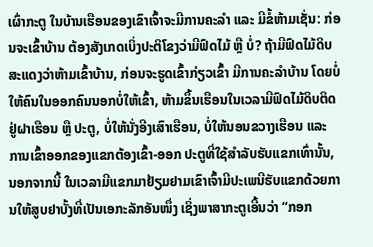ເຜົ່າກະຕູ ໃນບ້ານເຮືອນຂອງເຂົາເຈົ້າຈະມີການຄະລຳ ແລະ ມີຂໍ້ຫ້າມເຊັ່ນ: ກ່ອນຈະເຂົ້າບ້ານ ຕ້ອງສັງເກດເບິ່ງປະຕິໂຂງວ່າມີຟົດໄມ້ ຫຼື ບໍ່? ຖ້າມີຟົດໄມ້ດິບ ສະແດງວ່າຫ້າມເຂົ້າບ້ານ, ກ່ອນຈະຮູດເຂົ້າກ່ຽວເຂົ້າ ມີການຄະລຳບ້ານ ໂດຍບໍ່ໃຫ້ຄົນໃນອອກຄົນນອກບໍ່ໃຫ້ເຂົ້າ, ຫ້າມຂຶ້ນເຮືອນໃນເວລາມີຟົດໄມ້ດິບຕິດຢູ່ຝາເຮືອນ ຫຼື ປະຕູ, ບໍ່ໃຫ້ນັ່ງອີງເສົາເຮືອນ, ບໍ່ໃຫ້ນອນຂວາງເຮືອນ ແລະ ການເຂົ້າອອກຂອງແຂກຕ້ອງເຂົ້າ-ອອກ ປະຕູທີ່ໃຊ້ສຳລັບຮັບແຂກເທົ່ານັ້ນ, ນອກຈາກນີ້ ໃນເວລາມີແຂກມາຢ້ຽມຢາມເຂົາເຈົ້າມີປະເພນີຮັບແຂກດ້ວຍການໃຫ້ສູບຢາບັ້ງທີ່ເປັນເອກະລັກອັນໜຶ່ງ ເຊິ່ງພາສາກະຕູເອີ້ນວ່າ “ກອກ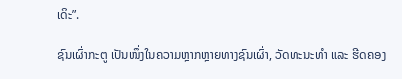ເດິະ”.

ຊົນເຜົ່າກະຕູ ເປັນໜຶ່ງໃນຄວາມຫຼາກຫຼາຍທາງຊົນເຜົ່າ, ວັດທະນະທຳ ແລະ ຮີດຄອງ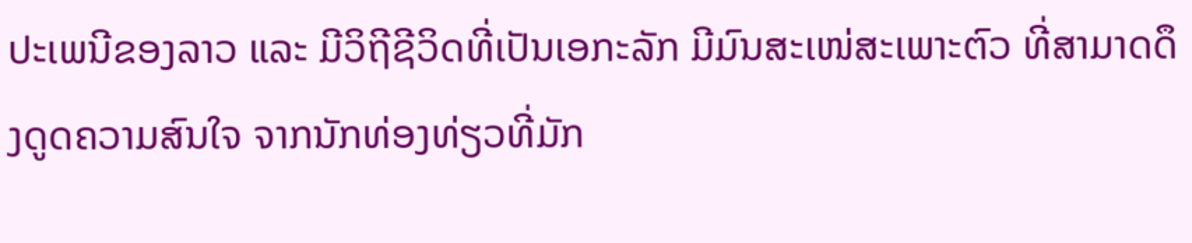ປະເພນີຂອງລາວ ແລະ ມີວິຖີຊີວິດທີ່ເປັນເອກະລັກ ມີມົນສະເໜ່ສະເພາະຕົວ ທີ່ສາມາດດຶງດູດຄວາມສົນໃຈ ຈາກນັກທ່ອງທ່ຽວທີ່ມັກ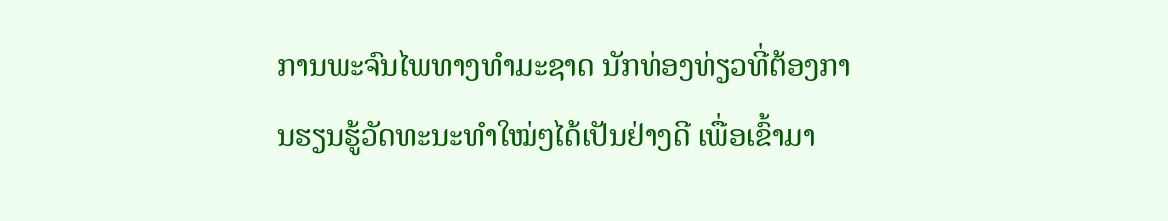ການພະຈົນໄພທາງທຳມະຊາດ ນັກທ່ອງທ່ຽວທີ່ຕ້ອງການຮຽນຮູ້ວັດທະນະທຳໃໝ່ໆໄດ້ເປັນຢ່າງດີ ເພື່ອເຂົ້າມາ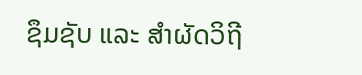ຊຶມຊັບ ແລະ ສຳຜັດວິຖີ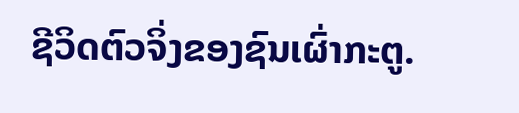ຊີວິດຕົວຈິ່ງຂອງຊົນເຜົ່າກະຕູ.